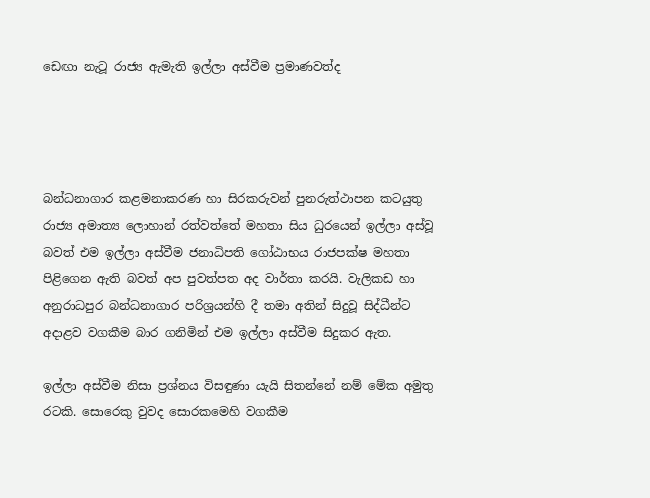ඩෙඟා නැටූ රාජ්‍ය ඇමැති ඉල්ලා අස්වීම ප්‍රමාණවත්ද




බන්ධනාගාර කළමනාකරණ හා සිරකරුවන් පුනරුත්ථාපන කටයුතු රාජ්‍ය අමාත්‍ය ලොහාන් රත්වත්තේ මහතා සිය ධුරයෙන් ඉල්ලා අස්වූ බවත් එම ඉල්ලා අස්වීම ජනාධිපති ගෝඨාභය රාජපක්ෂ මහතා පිළිගෙන ඇති බවත් අප පුවත්පත අද වාර්තා කරයි. වැලිකඩ හා අනුරාධපුර බන්ධනාගාර පරිශ්‍රයන්හි දී තමා අතින් සිදුවූ සිද්ධීන්ට අදාළව වගකීම බාර ගනිමින් එම ඉල්ලා අස්වීම සිදුකර ඇත.

ඉල්ලා අස්වීම නිසා ප්‍රශ්නය විසඳුණා යැයි සිතන්නේ නම් මේක අමුතු රටකි. සොරෙකු වුවද සොරකමෙහි වගකීම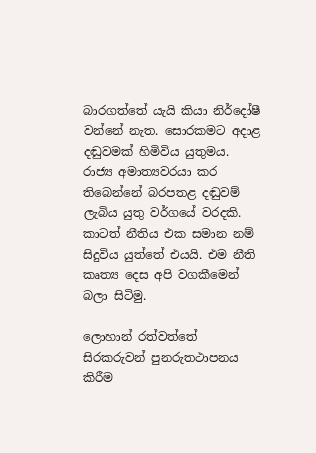බාරගත්තේ යැයි කියා නිර්දෝෂී වන්නේ නැත. සොරකමට අදාළ දඬුවමක් හිමිවිය යුතුමය. රාජ්‍ය අමාත්‍යවරයා කර තිබෙන්නේ බරපතළ දඬුවම් ලැබිය යුතු වර්ගයේ වරදකි. කාටත් නීතිය එක සමාන නම් සිදුවිය යුත්තේ එයයි. එම නීති කෘත්‍ය දෙස අපි වගකීමෙන් බලා සිටිමු.

ලොහාන් රත්වත්තේ සිරකරුවන් පුනරුතථාපනය කිරීම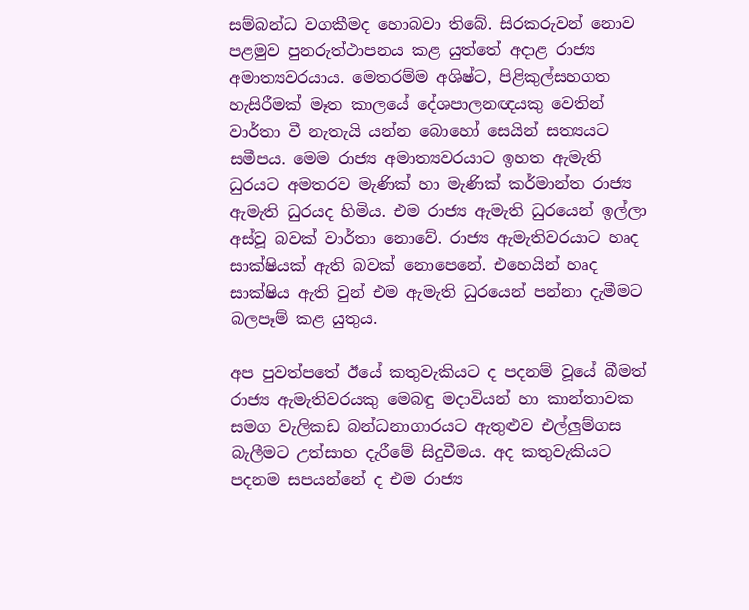සම්බන්ධ වගකීමද හොබවා තිබේ. සිරකරුවන් නොව පළමුව පුනරුත්ථාපනය කළ යුත්තේ අදාළ රාජ්‍ය අමාත්‍යවරයාය. මෙතරම්ම අශිෂ්ට, පිළිකුල්සහගත හැසිරීමක් මෑත කාලයේ දේශපාලනඥයකු වෙතින් වාර්තා වී නැතැයි යන්න බොහෝ සෙයින් සත්‍යයට සමීපය. මෙම රාජ්‍ය අමාත්‍යවරයාට ඉහත ඇමැති ධුරයට අමතරව මැණික් හා මැණික් කර්මාන්ත රාජ්‍ය ඇමැති ධුරයද හිමිය. එම රාජ්‍ය ඇමැති ධුරයෙන් ඉල්ලා අස්වූ බවක් වාර්තා නොවේ. රාජ්‍ය ඇමැතිවරයාට හෘද සාක්ෂියක් ඇති බවක් නොපෙනේ. එහෙයින් හෘද සාක්ෂිය ඇති වුන් එම ඇමැති ධුරයෙන් පන්නා දැමීමට බලපෑම් කළ යුතුය.

අප පුවත්පතේ ඊයේ කතුවැකියට ද පදනම් වූයේ බීමත් රාජ්‍ය ඇමැතිවරයකු මෙබඳු මදාවියන් හා කාන්තාවක සමග වැලිකඩ බන්ධනාගාරයට ඇතුළුව එල්ලුම්ගස බැලීමට උත්සාහ දැරීමේ සිදුවීමය. අද කතුවැකියට පදනම සපයන්නේ ද එම රාජ්‍ය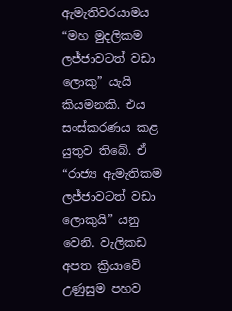ඇමැතිවරයාමය “මහ මුදලිකම ලජ්ජාවටත් වඩා ලොකු” යැයි කියමනකි. එය සංස්කරණය කළ යුතුව තිබේ. ඒ “රාජ්‍ය ඇමැතිකම ලජ්ජාවටත් වඩා ලොකුයි” යනු වෙනි. වැලිකඩ අපත ක්‍රියාවේ උණුසුම පහව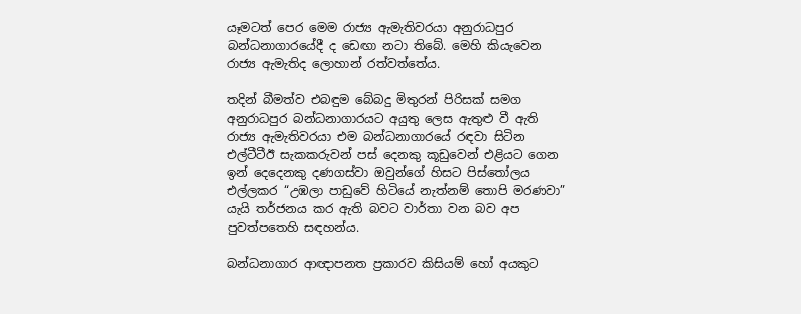යෑමටත් පෙර මෙම රාජ්‍ය ඇමැතිවරයා අනුරාධපුර බන්ධනාගාරයේදී ද ඩෙඟා නටා තිබේ. මෙහි කියැවෙන රාජ්‍ය ඇමැතිද ලොහාන් රත්වත්තේය.

තදින් බීමත්ව එබඳුම බේබදු මිතුරන් පිරිසක් සමග අනුරාධපුර බන්ධනාගාරයට අයුතු ලෙස ඇතුළු වී ඇති රාජ්‍ය ඇමැතිවරයා එම බන්ධනාගාරයේ රඳවා සිටින එල්ටීටීඊ සැකකරුවන් පස් දෙනකු කූඩුවෙන් එළියට ගෙන ඉන් දෙදෙනකු දණගස්වා ඔවුන්ගේ හිසට පිස්තෝලය එල්ලකර “උඹලා පාඩුවේ හිටියේ නැත්නම් තොපි මරණවා” යැයි තර්ජනය කර ඇති බවට වාර්තා වන බව අප පුවත්පතෙහි සඳහන්ය.

බන්ධනාගාර ආඥාපනත ප්‍රකාරව කිසියම් හෝ අයකුට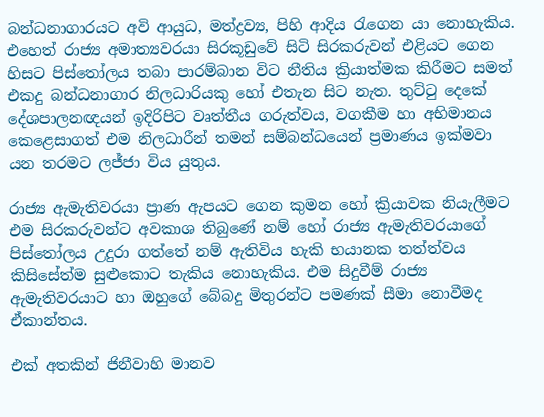බන්ධනාගාරයට අවි ආයුධ, මත්ද්‍රව්‍ය, පිහි ආදිය රැගෙන යා නොහැකිය. එහෙත් රාජ්‍ය අමාත්‍යවරයා සිරකූඩුවේ සිටි සිරකරුවන් එළියට ගෙන හිසට පිස්තෝලය තබා පාරම්බාන විට නීතිය ක්‍රියාත්මක කිරීමට සමත් එකදු බන්ධනාගාර නිලධාරියකු හෝ එතැන සිට නැත. තුට්ටු දෙකේ දේශපාලනඥයන් ඉදිරිපිට වෘත්තීය ගරුත්වය, වගකීම හා අභිමානය කෙළෙසාගත් එම නිලධාරීන් තමන් සම්බන්ධයෙන් ප්‍රමාණය ඉක්මවා යන තරමට ලජ්ජා විය යුතුය.

රාජ්‍ය ඇමැතිවරයා ප්‍රාණ ඇපයට ගෙන කුමන හෝ ක්‍රියාවක නියැලීමට එම සිරකරුවන්ට අවකාශ තිබුණේ නම් හෝ රාජ්‍ය ඇමැතිවරයාගේ පිස්තෝලය උදුරා ගත්තේ නම් ඇතිවිය හැකි භයානක තත්ත්වය කිසිසේත්ම සුළුකොට තැකිය නොහැකිය. එම සිදුවීම් රාජ්‍ය ඇමැතිවරයාට හා ඔහුගේ බේබදු මිතුරන්ට පමණක් සීමා නොවීමද ඒකාන්තය.

එක් අතකින් ජිනීවාහි මානව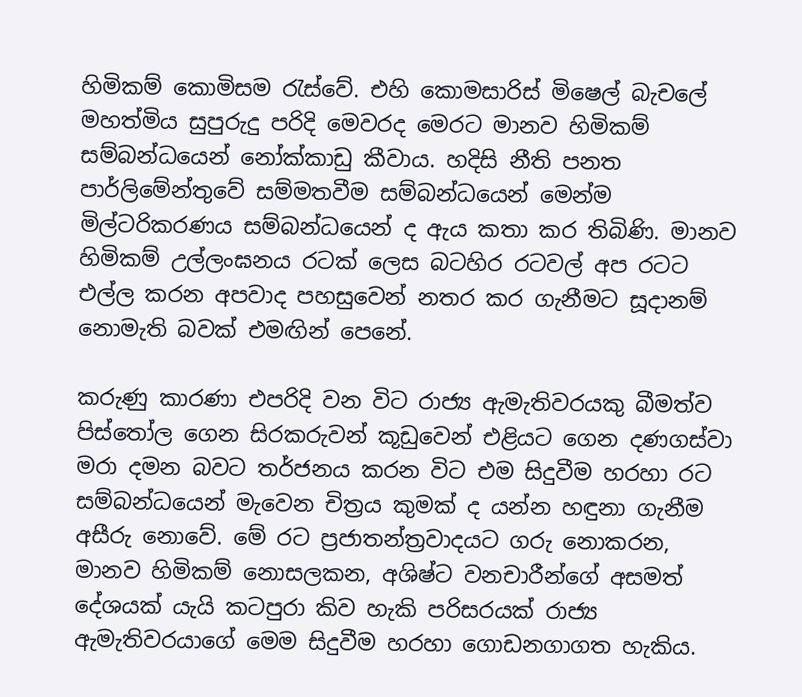හිමිකම් කොමිසම රැස්වේ. එහි කොමසාරිස් මිෂෙල් බැචලේ මහත්මිය සුපුරුදු පරිදි මෙවරද මෙරට මානව හිමිකම් සම්බන්ධයෙන් නෝක්කාඩු කීවාය. හදිසි නීති පනත පාර්ලිමේන්තුවේ සම්මතවීම සම්බන්ධයෙන් මෙන්ම මිල්ටරිකරණය සම්බන්ධයෙන් ද ඇය කතා කර තිබිණි. මානව හිමිකම් උල්ලංඝනය රටක් ලෙස බටහිර රටවල් අප රටට එල්ල කරන අපවාද පහසුවෙන් නතර කර ගැනීමට සූදානම් නොමැති බවක් එමඟින් පෙනේ.

කරුණු කාරණා එපරිදි වන විට රාජ්‍ය ඇමැතිවරයකු බීමත්ව පිස්තෝල ගෙන සිරකරුවන් කූඩුවෙන් එළියට ගෙන දණගස්වා මරා දමන බවට තර්ජනය කරන විට එම සිදුවීම හරහා රට සම්බන්ධයෙන් මැවෙන චිත්‍රය කුමක් ද යන්න හඳුනා ගැනීම අසීරු නොවේ. මේ රට ප්‍රජාතන්ත්‍රවාදයට ගරු නොකරන, මානව හිමිකම් නොසලකන, අශිෂ්ට වනචාරීන්ගේ අසමත් දේශයක් යැයි කටපුරා කිව හැකි පරිසරයක් රාජ්‍ය ඇමැතිවරයාගේ මෙම සිදුවීම හරහා ගොඩනගාගත හැකිය.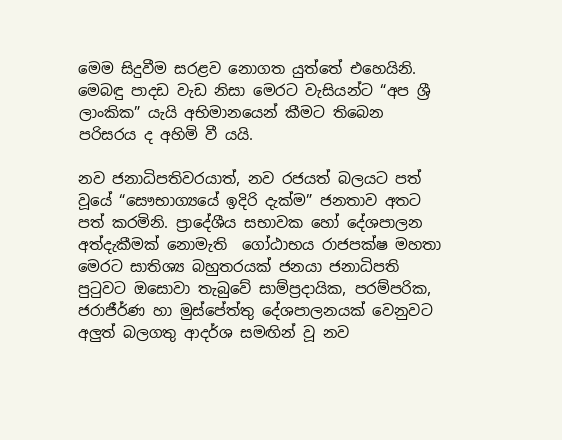මෙම සිදුවීම සරළව නොගත යුත්තේ එහෙයිනි. මෙබඳු පාදඩ වැඩ නිසා මෙරට වැසියන්ට “අප ශ්‍රී ලාංකික” යැයි අභිමානයෙන් කීමට තිබෙන පරිසරය ද අහිමි වී යයි.

නව ජනාධිපතිවරයාත්, නව රජයත් බලයට පත් වූයේ “සෞභාග්‍යයේ ඉදිරි දැක්ම” ජනතාව අතට පත් කරමිනි. ප්‍රාදේශීය සභාවක හෝ දේශපාලන අත්දැකීමක් නොමැති  ගෝඨාභය රාජපක්ෂ මහතා මෙරට සාතිශ්‍ය බහුතරයක් ජනයා ජනාධිපති පුටුවට ඔසොවා තැබුවේ සාම්ප්‍රදායික, පරම්පරික, ජරාජීර්ණ හා මුස්පේත්තු දේශපාලනයක් වෙනුවට අලුත් බලගතු ආදර්ශ සමඟින් වූ නව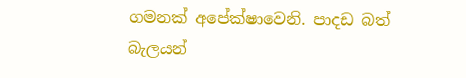ගමනක් අපේක්ෂාවෙනි. පාදඩ බත් බැලයන්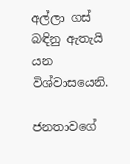අල්ලා ගස් බඳිනු ඇතැයි යන විශ්‍වාසයෙනි.

ජනතාවගේ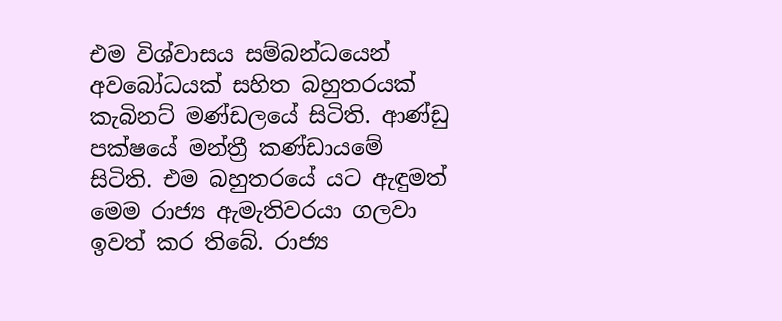එම විශ්වාසය සම්බන්ධයෙන් අවබෝධයක් සහිත බහුතරයක් කැබිනට් මණ්ඩලයේ සිටිති. ආණ්ඩු පක්ෂයේ මන්ත්‍රී කණ්‍ඩායමේ සිටිති. එම බහුතරයේ යට ඇඳුමත් මෙම රාජ්‍ය ඇමැතිවරයා ගලවා ඉවත් කර තිබේ. රාජ්‍ය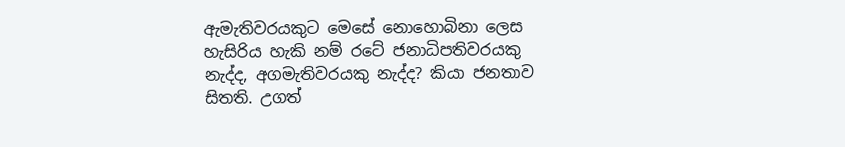ඇමැතිවරයකුට මෙසේ නොහොබිනා ලෙස හැසිරිය හැකි නම් රටේ ජනාධිපතිවරයකු නැද්ද, අගමැතිවරයකු නැද්ද? කියා ජනතාව සිතති. උගත්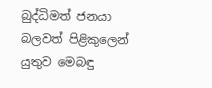බුද්ධිමත් ජනයා බලවත් පිළිකුලෙන් යුතුව මෙබඳු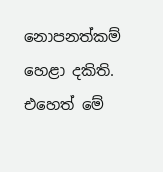නොපනත්කම් හෙළා දකිති. එහෙත් මේ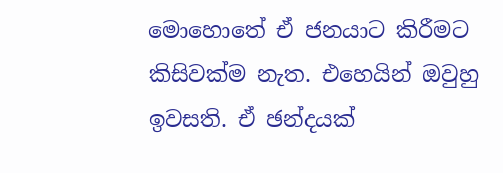මොහොතේ ඒ ජනයාට කිරීමට කිසිවක්ම නැත. එහෙයින් ඔවුහු ඉවසති. ඒ ඡන්දයක්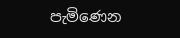පැමිණෙන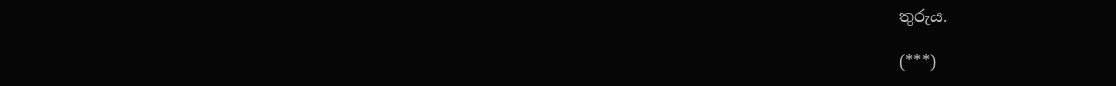තුරුය.

(***)